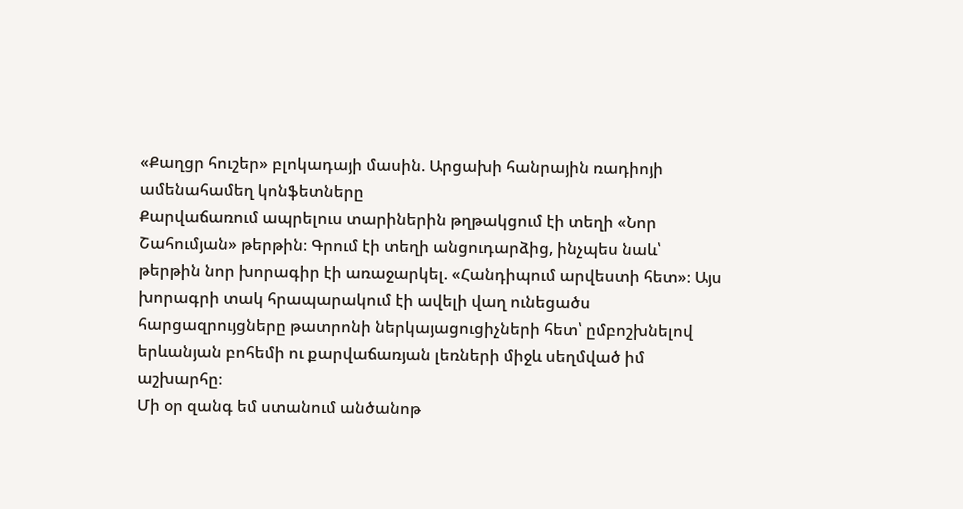«Քաղցր հուշեր» բլոկադայի մասին. Արցախի հանրային ռադիոյի ամենահամեղ կոնֆետները
Քարվաճառում ապրելուս տարիներին թղթակցում էի տեղի «Նոր Շահումյան» թերթին։ Գրում էի տեղի անցուդարձից, ինչպես նաև՝ թերթին նոր խորագիր էի առաջարկել. «Հանդիպում արվեստի հետ»։ Այս խորագրի տակ հրապարակում էի ավելի վաղ ունեցածս հարցազրույցները թատրոնի ներկայացուցիչների հետ՝ ըմբոշխնելով երևանյան բոհեմի ու քարվաճառյան լեռների միջև սեղմված իմ աշխարհը։
Մի օր զանգ եմ ստանում անծանոթ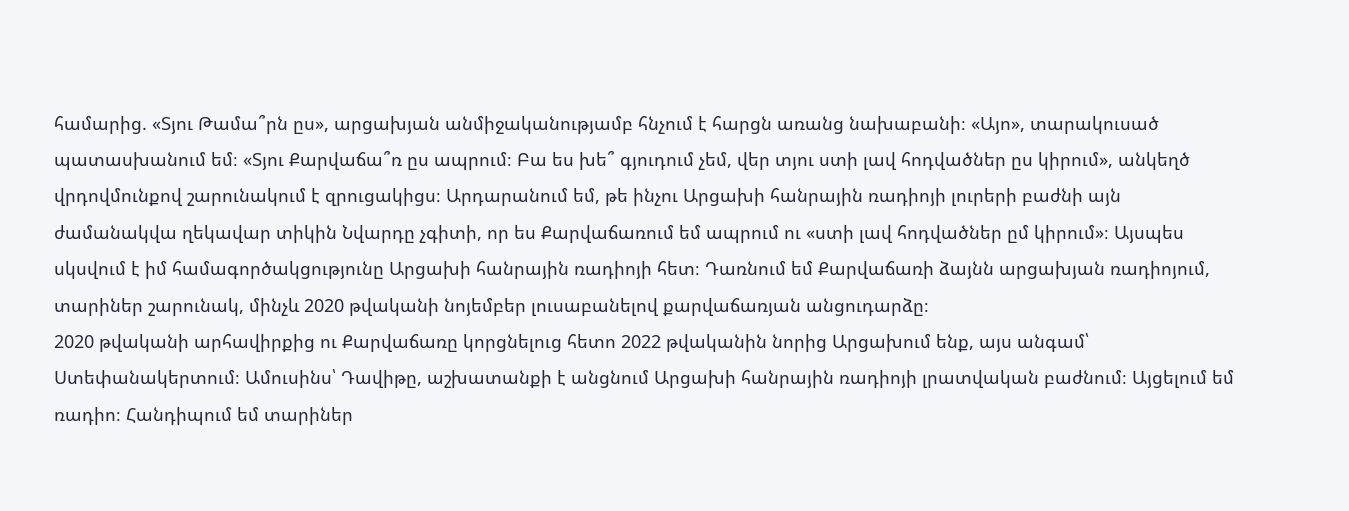համարից. «Տյու Թամա՞րն ըս», արցախյան անմիջականությամբ հնչում է հարցն առանց նախաբանի։ «Այո», տարակուսած պատասխանում եմ։ «Տյու Քարվաճա՞ռ ըս ապրում։ Բա ես խե՞ գյուդում չեմ, վեր տյու ստի լավ հոդվածներ ըս կիրում», անկեղծ վրդովմունքով շարունակում է զրուցակիցս։ Արդարանում եմ, թե ինչու Արցախի հանրային ռադիոյի լուրերի բաժնի այն ժամանակվա ղեկավար տիկին Նվարդը չգիտի, որ ես Քարվաճառում եմ ապրում ու «ստի լավ հոդվածներ ըմ կիրում»։ Այսպես սկսվում է իմ համագործակցությունը Արցախի հանրային ռադիոյի հետ։ Դառնում եմ Քարվաճառի ձայնն արցախյան ռադիոյում, տարիներ շարունակ, մինչև 2020 թվականի նոյեմբեր լուսաբանելով քարվաճառյան անցուդարձը։
2020 թվականի արհավիրքից ու Քարվաճառը կորցնելուց հետո 2022 թվականին նորից Արցախում ենք, այս անգամ՝ Ստեփանակերտում։ Ամուսինս՝ Դավիթը, աշխատանքի է անցնում Արցախի հանրային ռադիոյի լրատվական բաժնում։ Այցելում եմ ռադիո։ Հանդիպում եմ տարիներ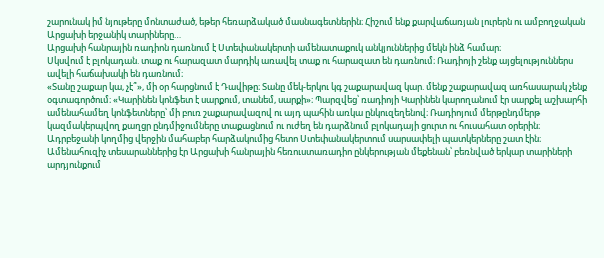շարունակ իմ նյութերը մոնտաժած, եթեր հեռարձակած մասնագետներին։ Հիշում ենք քարվաճառյան լուրերն ու ամբողջական Արցախի երջանիկ տարիները…
Արցախի հանրային ռադիոն դառնում է Ստեփանակերտի ամենատաքուկ անկյուններից մեկն ինձ համար։
Սկսվում է բլոկադան. տաք ու հարազատ մարդիկ առավել տաք ու հարազատ են դառնում։ Ռադիոյի շենք այցելություններս ավելի հաճախակի են դառնում։
«Տանը շաքար կա, չէ՞», մի օր հարցնում է Դավիթը։ Տանը մեկ-երկու կգ շաքարավազ կար. մենք շաքարավազ առհասարակ չենք օգտագործում։ «Կարինեն կոնֆետ է սարքում, տանեմ, սարքի»։ Պարզվեց՝ ռադիոյի Կարինեն կարողանում էր սարքել աշխարհի ամենահամեղ կոնֆետները՝ մի բուռ շաքարավազով ու այդ պահին առկա ընկուզեղենով։ Ռադիոյում մերթընդմերթ կազմակերպվող քաղցր ընդմիջումները տաքացնում ու ուժեղ են դարձնում բլոկադայի ցուրտ ու հուսահատ օրերին։
Ադրբեջանի կողմից վերջին մահաբեր հարձակումից հետո Ստեփանակերտում սարսափելի պատկերները շատ էին։ Ամենահուզիչ տեսարաններից էր Արցախի հանրային հեռուստառադիո ընկերության մեքենան՝ բեռնված երկար տարիների արդյունքում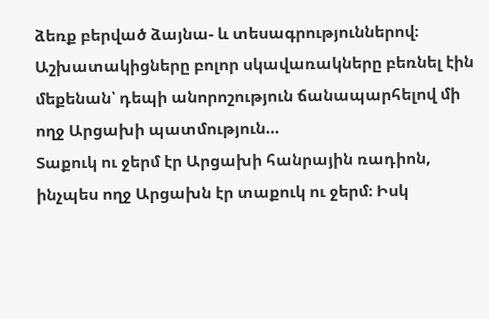ձեռք բերված ձայնա- և տեսագրություններով։ Աշխատակիցները բոլոր սկավառակները բեռնել էին մեքենան՝ դեպի անորոշություն ճանապարհելով մի ողջ Արցախի պատմություն…
Տաքուկ ու ջերմ էր Արցախի հանրային ռադիոն, ինչպես ողջ Արցախն էր տաքուկ ու ջերմ։ Իսկ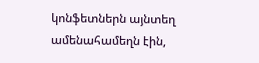կոնֆետներն այնտեղ ամենահամեղն էին,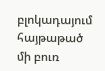բլոկադայում հայթաթած մի բուռ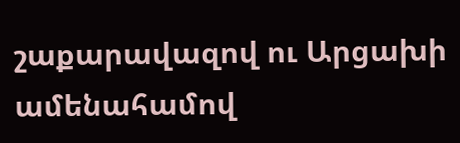շաքարավազով ու Արցախի ամենահամով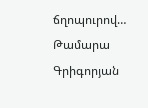ճղոպուրով…
Թամարա Գրիգորյան